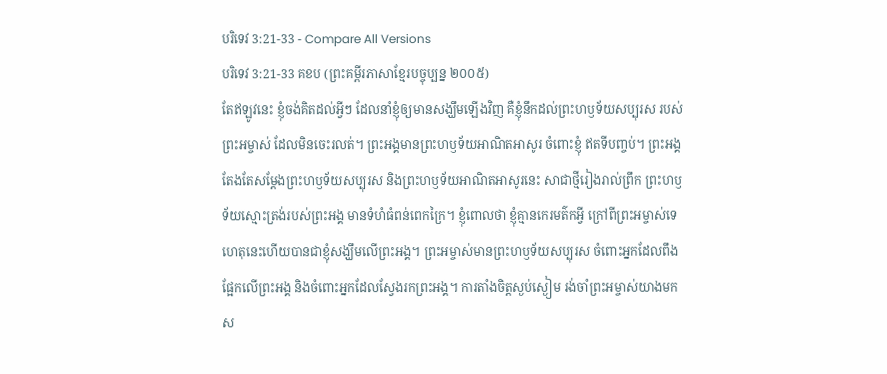បរិទេវ 3:21-33 - Compare All Versions
បរិទេវ 3:21-33 គខប (ព្រះគម្ពីរភាសាខ្មែរបច្ចុប្បន្ន ២០០៥)
តែឥឡូវនេះ ខ្ញុំចង់គិតដល់អ្វីៗ ដែលនាំខ្ញុំឲ្យមានសង្ឃឹមឡើងវិញ គឺខ្ញុំនឹកដល់ព្រះហឫទ័យសប្បុរស របស់ព្រះអម្ចាស់ ដែលមិនចេះរលត់។ ព្រះអង្គមានព្រះហឫទ័យអាណិតអាសូរ ចំពោះខ្ញុំ ឥតទីបញ្ចប់។ ព្រះអង្គតែងតែសម្តែងព្រះហឫទ័យសប្បុរស និងព្រះហឫទ័យអាណិតអាសូរនេះ សាជាថ្មីរៀងរាល់ព្រឹក ព្រះហឫទ័យស្មោះត្រង់របស់ព្រះអង្គ មានទំហំធំពន់ពេកក្រៃ។ ខ្ញុំពោលថា ខ្ញុំគ្មានកេរមត៌កអ្វី ក្រៅពីព្រះអម្ចាស់ទេ ហេតុនេះហើយបានជាខ្ញុំសង្ឃឹមលើព្រះអង្គ។ ព្រះអម្ចាស់មានព្រះហឫទ័យសប្បុរស ចំពោះអ្នកដែលពឹងផ្អែកលើព្រះអង្គ និងចំពោះអ្នកដែលស្វែងរកព្រះអង្គ។ ការតាំងចិត្តស្ងប់ស្ងៀម រង់ចាំព្រះអម្ចាស់យាងមកស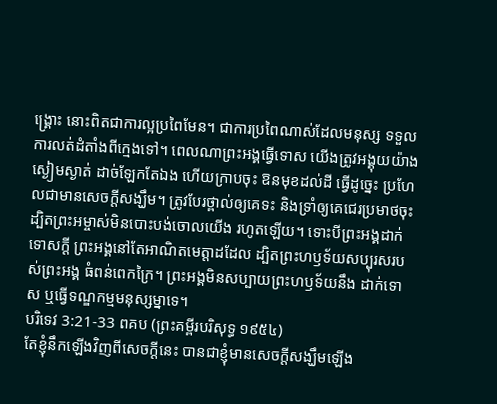ង្គ្រោះ នោះពិតជាការល្អប្រពៃមែន។ ជាការប្រពៃណាស់ដែលមនុស្ស ទទួលការលត់ដំតាំងពីក្មេងទៅ។ ពេលណាព្រះអង្គធ្វើទោស យើងត្រូវអង្គុយយ៉ាងស្ងៀមស្ងាត់ ដាច់ឡែកតែឯង ហើយក្រាបចុះ ឱនមុខដល់ដី ធ្វើដូច្នេះ ប្រហែលជាមានសេចក្ដីសង្ឃឹម។ ត្រូវបែរថ្ពាល់ឲ្យគេទះ និងទ្រាំឲ្យគេជេរប្រមាថចុះ ដ្បិតព្រះអម្ចាស់មិនបោះបង់ចោលយើង រហូតឡើយ។ ទោះបីព្រះអង្គដាក់ទោសក្ដី ព្រះអង្គនៅតែអាណិតមេត្តាដដែល ដ្បិតព្រះហឫទ័យសប្បុរសរបស់ព្រះអង្គ ធំពន់ពេកក្រៃ។ ព្រះអង្គមិនសប្បាយព្រះហឫទ័យនឹង ដាក់ទោស ឬធ្វើទណ្ឌកម្មមនុស្សម្នាទេ។
បរិទេវ 3:21-33 ពគប (ព្រះគម្ពីរបរិសុទ្ធ ១៩៥៤)
តែខ្ញុំនឹកឡើងវិញពីសេចក្ដីនេះ បានជាខ្ញុំមានសេចក្ដីសង្ឃឹមឡើង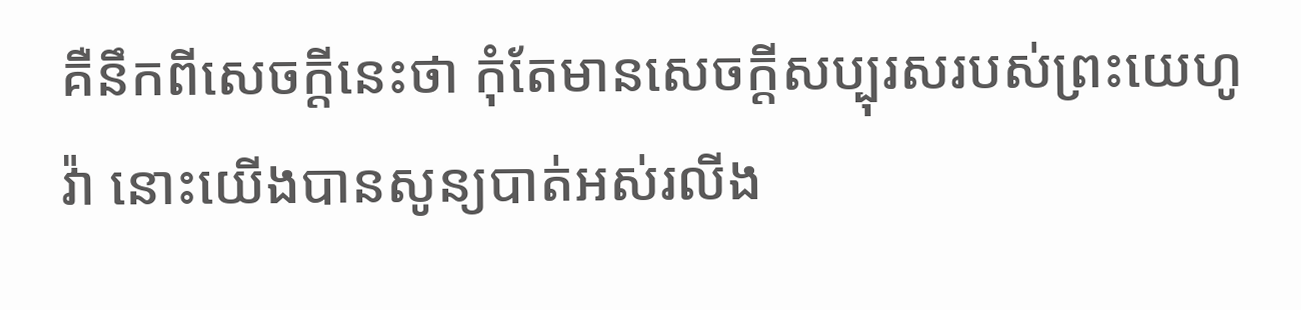គឺនឹកពីសេចក្ដីនេះថា កុំតែមានសេចក្ដីសប្បុរសរបស់ព្រះយេហូវ៉ា នោះយើងបានសូន្យបាត់អស់រលីង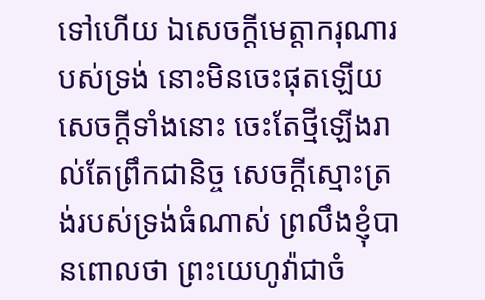ទៅហើយ ឯសេចក្ដីមេត្តាករុណារបស់ទ្រង់ នោះមិនចេះផុតឡើយ សេចក្ដីទាំងនោះ ចេះតែថ្មីឡើងរាល់តែព្រឹកជានិច្ច សេចក្ដីស្មោះត្រង់របស់ទ្រង់ធំណាស់ ព្រលឹងខ្ញុំបានពោលថា ព្រះយេហូវ៉ាជាចំ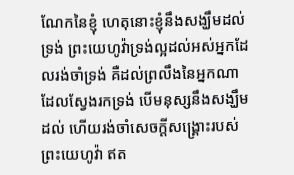ណែកនៃខ្ញុំ ហេតុនោះខ្ញុំនឹងសង្ឃឹមដល់ទ្រង់ ព្រះយេហូវ៉ាទ្រង់ល្អដល់អស់អ្នកដែលរង់ចាំទ្រង់ គឺដល់ព្រលឹងនៃអ្នកណាដែលស្វែងរកទ្រង់ បើមនុស្សនឹងសង្ឃឹមដល់ ហើយរង់ចាំសេចក្ដីសង្គ្រោះរបស់ព្រះយេហូវ៉ា ឥត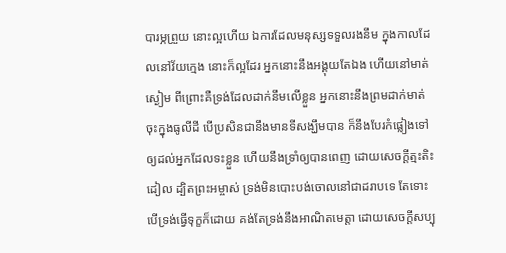បារម្ភព្រួយ នោះល្អហើយ ឯការដែលមនុស្សទទួលរងនឹម ក្នុងកាលដែលនៅវ័យក្មេង នោះក៏ល្អដែរ អ្នកនោះនឹងអង្គុយតែឯង ហើយនៅមាត់ស្ងៀម ពីព្រោះគឺទ្រង់ដែលដាក់នឹមលើខ្លួន អ្នកនោះនឹងព្រមដាក់មាត់ចុះក្នុងធូលីដី បើប្រសិនជានឹងមានទីសង្ឃឹមបាន ក៏នឹងបែរកំផ្លៀងទៅឲ្យដល់អ្នកដែលទះខ្លួន ហើយនឹងទ្រាំឲ្យបានពេញ ដោយសេចក្ដីត្មះតិះដៀល ដ្បិតព្រះអម្ចាស់ ទ្រង់មិនបោះបង់ចោលនៅជាដរាបទេ តែទោះបើទ្រង់ធ្វើទុក្ខក៏ដោយ គង់តែទ្រង់នឹងអាណិតមេត្តា ដោយសេចក្ដីសប្បុ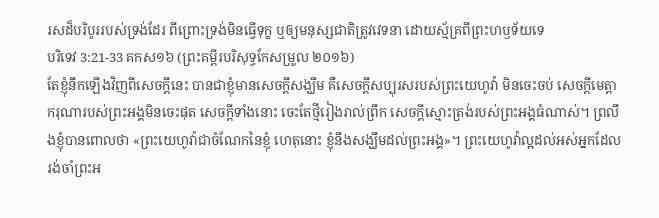រសដ៏បរិបូររបស់ទ្រង់ដែរ ពីព្រោះទ្រង់មិនធ្វើទុក្ខ ឬឲ្យមនុស្សជាតិត្រូវវេទនា ដោយស្ម័គ្រពីព្រះហឫទ័យទេ
បរិទេវ 3:21-33 គកស១៦ (ព្រះគម្ពីរបរិសុទ្ធកែសម្រួល ២០១៦)
តែខ្ញុំនឹកឡើងវិញពីសេចក្ដីនេះ បានជាខ្ញុំមានសេចក្ដីសង្ឃឹម គឺសេចក្ដីសប្បុរសរបស់ព្រះយេហូវ៉ា មិនចេះចប់ សេចក្ដីមេត្តាករុណារបស់ព្រះអង្គមិនចេះផុត សេចក្ដីទាំងនោះ ចេះតែថ្មីរៀងរាល់ព្រឹក សេចក្ដីស្មោះត្រង់របស់ព្រះអង្គធំណាស់។ ព្រលឹងខ្ញុំបានពោលថា «ព្រះយេហូវ៉ាជាចំណែកនៃខ្ញុំ ហេតុនោះ ខ្ញុំនឹងសង្ឃឹមដល់ព្រះអង្គ»។ ព្រះយេហូវ៉ាល្អដល់អស់អ្នកដែលរង់ចាំព្រះអ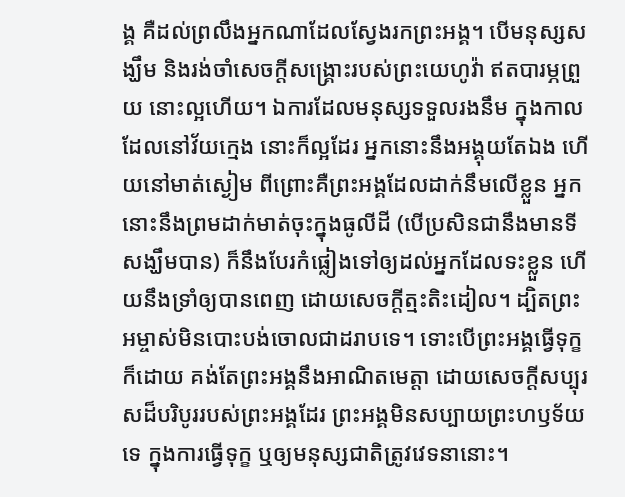ង្គ គឺដល់ព្រលឹងអ្នកណាដែលស្វែងរកព្រះអង្គ។ បើមនុស្សសង្ឃឹម និងរង់ចាំសេចក្ដីសង្គ្រោះរបស់ព្រះយេហូវ៉ា ឥតបារម្ភព្រួយ នោះល្អហើយ។ ឯការដែលមនុស្សទទួលរងនឹម ក្នុងកាលដែលនៅវ័យក្មេង នោះក៏ល្អដែរ អ្នកនោះនឹងអង្គុយតែឯង ហើយនៅមាត់ស្ងៀម ពីព្រោះគឺព្រះអង្គដែលដាក់នឹមលើខ្លួន អ្នកនោះនឹងព្រមដាក់មាត់ចុះក្នុងធូលីដី (បើប្រសិនជានឹងមានទីសង្ឃឹមបាន) ក៏នឹងបែរកំផ្លៀងទៅឲ្យដល់អ្នកដែលទះខ្លួន ហើយនឹងទ្រាំឲ្យបានពេញ ដោយសេចក្ដីត្មះតិះដៀល។ ដ្បិតព្រះអម្ចាស់មិនបោះបង់ចោលជាដរាបទេ។ ទោះបើព្រះអង្គធ្វើទុក្ខក៏ដោយ គង់តែព្រះអង្គនឹងអាណិតមេត្តា ដោយសេចក្ដីសប្បុរសដ៏បរិបូររបស់ព្រះអង្គដែរ ព្រះអង្គមិនសប្បាយព្រះហឫទ័យទេ ក្នុងការធ្វើទុក្ខ ឬឲ្យមនុស្សជាតិត្រូវវេទនានោះ។